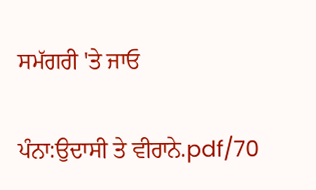ਸਮੱਗਰੀ 'ਤੇ ਜਾਓ

ਪੰਨਾ:ਉਦਾਸੀ ਤੇ ਵੀਰਾਨੇ.pdf/70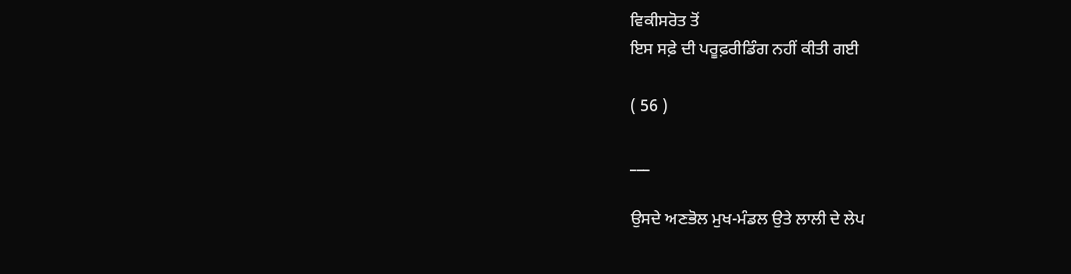ਵਿਕੀਸਰੋਤ ਤੋਂ
ਇਸ ਸਫ਼ੇ ਦੀ ਪਰੂਫ਼ਰੀਡਿੰਗ ਨਹੀਂ ਕੀਤੀ ਗਈ

( 56 )

___

ਉਸਦੇ ਅਣਭੋਲ ਮੁਖ-ਮੰਡਲ ਉਤੇ ਲਾਲੀ ਦੇ ਲੇਪ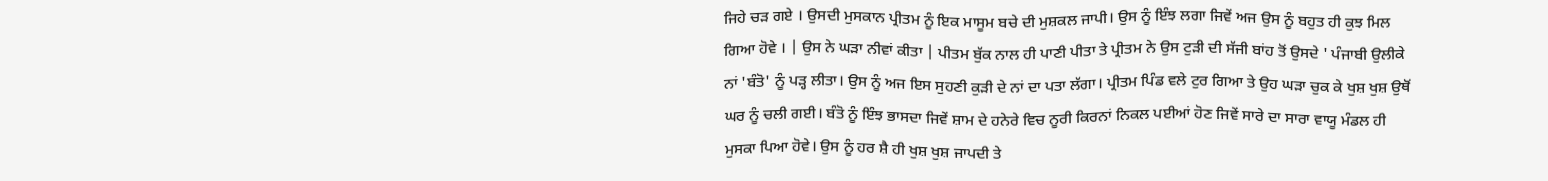ਜਿਹੇ ਚੜ ਗਏ । ਉਸਦੀ ਮੁਸਕਾਨ ਪ੍ਰੀਤਮ ਨੂੰ ਇਕ ਮਾਸੂਮ ਬਚੇ ਦੀ ਮੁਸ਼ਕਲ ਜਾਪੀ। ਉਸ ਨੂੰ ਇੰਝ ਲਗਾ ਜਿਵੇਂ ਅਜ ਉਸ ਨੂੰ ਬਹੁਤ ਹੀ ਕੁਝ ਮਿਲ ਗਿਆ ਹੋਵੇ । | ਉਸ ਨੇ ਘੜਾ ਨੀਵਾਂ ਕੀਤਾ | ਪੀਤਮ ਬੁੱਕ ਨਾਲ ਹੀ ਪਾਣੀ ਪੀਤਾ ਤੇ ਪ੍ਰੀਤਮ ਨੇ ਉਸ ਟੁੜੀ ਦੀ ਸੱਜੀ ਬਾਂਹ ਤੋਂ ਉਸਦੇ ' ਪੰਜਾਬੀ ਉਲੀਕੇ ਨਾਂ 'ਬੰਤੋ' ਨੂੰ ਪੜ੍ਹ ਲੀਤਾ। ਉਸ ਨੂੰ ਅਜ ਇਸ ਸੁਹਣੀ ਕੁੜੀ ਦੇ ਨਾਂ ਦਾ ਪਤਾ ਲੱਗਾ। ਪ੍ਰੀਤਮ ਪਿੰਡ ਵਲੇ ਟੁਰ ਗਿਆ ਤੇ ਉਹ ਘੜਾ ਚੁਕ ਕੇ ਖੁਸ਼ ਖੁਸ਼ ਉਥੋਂ ਘਰ ਨੂੰ ਚਲੀ ਗਈ। ਬੰਤੋ ਨੂੰ ਇੰਝ ਭਾਸਦਾ ਜਿਵੇਂ ਸ਼ਾਮ ਦੇ ਹਨੇਰੇ ਵਿਚ ਨੂਰੀ ਕਿਰਨਾਂ ਨਿਕਲ ਪਈਆਂ ਹੋਣ ਜਿਵੇਂ ਸਾਰੇ ਦਾ ਸਾਰਾ ਵਾਯੂ ਮੰਡਲ ਹੀ ਮੁਸਕਾ ਪਿਆ ਹੋਵੇ। ਉਸ ਨੂੰ ਹਰ ਸ਼ੈ ਹੀ ਖੁਸ਼ ਖੁਸ਼ ਜਾਪਦੀ ਤੇ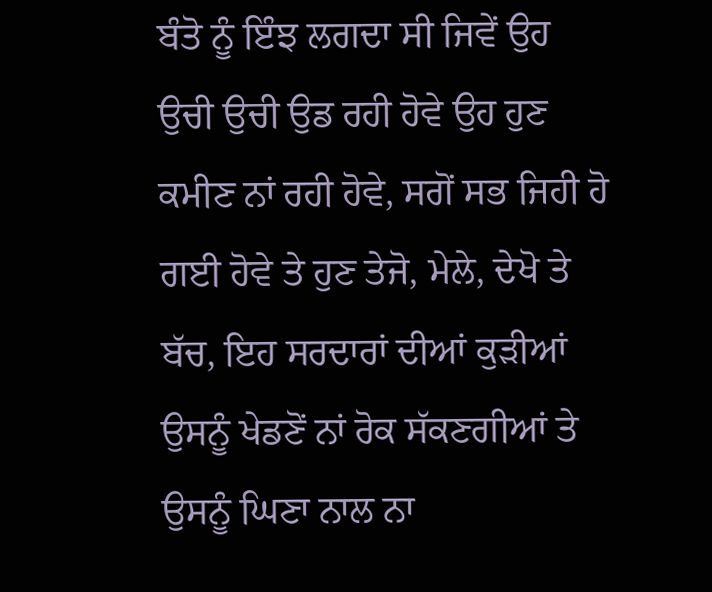ਬੰਤੋ ਨੂੰ ਇੰਝ ਲਗਦਾ ਸੀ ਜਿਵੇਂ ਉਹ ਉਚੀ ਉਚੀ ਉਡ ਰਹੀ ਹੋਵੇ ਉਹ ਹੁਣ ਕਮੀਣ ਨਾਂ ਰਹੀ ਹੋਵੇ, ਸਗੋਂ ਸਭ ਜਿਹੀ ਹੋ ਗਈ ਹੋਵੇ ਤੇ ਹੁਣ ਤੇਜੋ, ਮੇਲੇ, ਦੇਖੋ ਤੇ ਬੱਚ, ਇਹ ਸਰਦਾਰਾਂ ਦੀਆਂ ਕੁੜੀਆਂ ਉਸਨੂੰ ਖੇਡਣੋਂ ਨਾਂ ਰੋਕ ਸੱਕਣਗੀਆਂ ਤੇ ਉਸਨੂੰ ਘਿਣਾ ਨਾਲ ਨਾ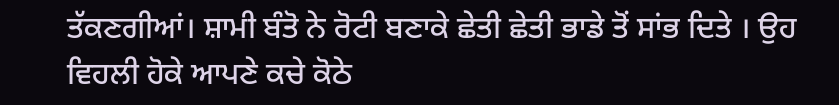ਤੱਕਣਗੀਆਂ। ਸ਼ਾਮੀ ਬੰਤੋ ਨੇ ਰੋਟੀ ਬਣਾਕੇ ਛੇਤੀ ਛੇਤੀ ਭਾਡੇ ਤੋਂ ਸਾਂਭ ਦਿਤੇ । ਉਹ ਵਿਹਲੀ ਹੋਕੇ ਆਪਣੇ ਕਚੇ ਕੋਠੇ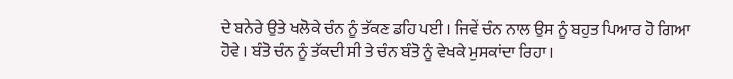ਦੇ ਬਨੇਰੇ ਉਤੇ ਖਲੋਕੇ ਚੰਨ ਨੂੰ ਤੱਕਣ ਡਹਿ ਪਈ । ਜਿਵੇਂ ਚੰਨ ਨਾਲ ਉਸ ਨੂੰ ਬਹੁਤ ਪਿਆਰ ਹੋ ਗਿਆ ਹੋਵੇ । ਬੰਤੋ ਚੰਨ ਨੂੰ ਤੱਕਦੀ ਸੀ ਤੇ ਚੰਨ ਬੰਤੋ ਨੂੰ ਵੇਖਕੇ ਮੁਸਕਾਂਦਾ ਰਿਹਾ ।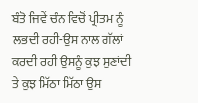ਬੰਤੋ ਜਿਵੇਂ ਚੰਨ ਵਿਚੋਂ ਪ੍ਰੀਤਮ ਨੂੰ ਲਭਦੀ ਰਹੀ-ਉਸ ਨਾਲ ਗੱਲਾਂ ਕਰਦੀ ਰਹੀ ਉਸਨੂੰ ਕੁਝ ਸੁਣਾਂਦੀ ਤੇ ਕੁਝ ਮਿੱਠਾ ਮਿੱਠਾ ਉਸ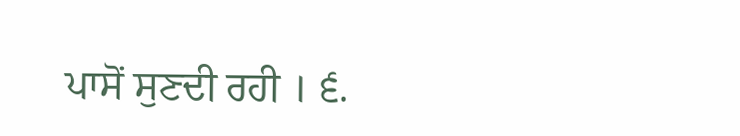ਪਾਸੋਂ ਸੁਣਦੀ ਰਹੀ । ੬.